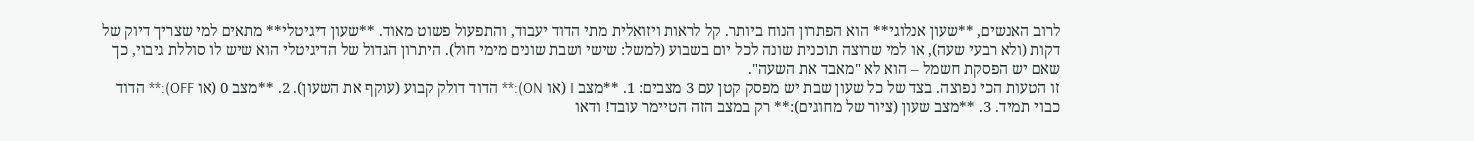לרוב האנשים, **שעון אנלוגי** הוא הפתרון הנוח ביותר. קל לראות ויזואלית מתי הדוד יעבוד, והתפעול פשוט מאוד. **שעון דיגיטלי** מתאים למי שצריך דיוק של דקות (ולא רבעי שעה), או למי שרוצה תוכנית שונה לכל יום בשבוע (למשל: שישי ושבת שונים מימי חול). היתרון הגדול של הדיגיטלי הוא שיש לו סוללת גיבוי, כך שאם יש הפסקת חשמל – הוא לא "מאבד את השעה".
זו הטעות הכי נפוצה. בצד של כל שעון שבת יש מפסק קטן עם 3 מצבים: 1. **מצב I (או ON):** הדוד דולק קבוע (עוקף את השעון). 2. **מצב 0 (או OFF):** הדוד כבוי תמיד. 3. **מצב שעון (ציור של מחוגים):** רק במצב הזה הטיימר עובד! ודאו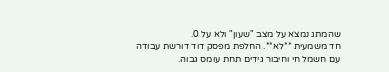שהמתג נמצא על מצב "שעון" ולא על 0.
חד משמעית **לא**. החלפת מפסק דוד דורשת עבודה עם חשמל חי וחיבור גידים תחת עומס גבוה.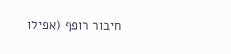חיבור רופף (אפילו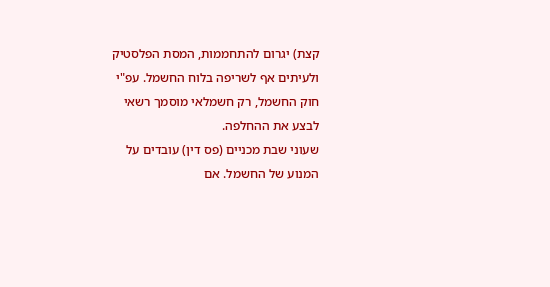קצת) יגרום להתחממות, המסת הפלסטיק ולעיתים אף לשריפה בלוח החשמל. עפ"י חוק החשמל, רק חשמלאי מוסמך רשאי לבצע את ההחלפה.
שעוני שבת מכניים (פס דין) עובדים על המנוע של החשמל. אם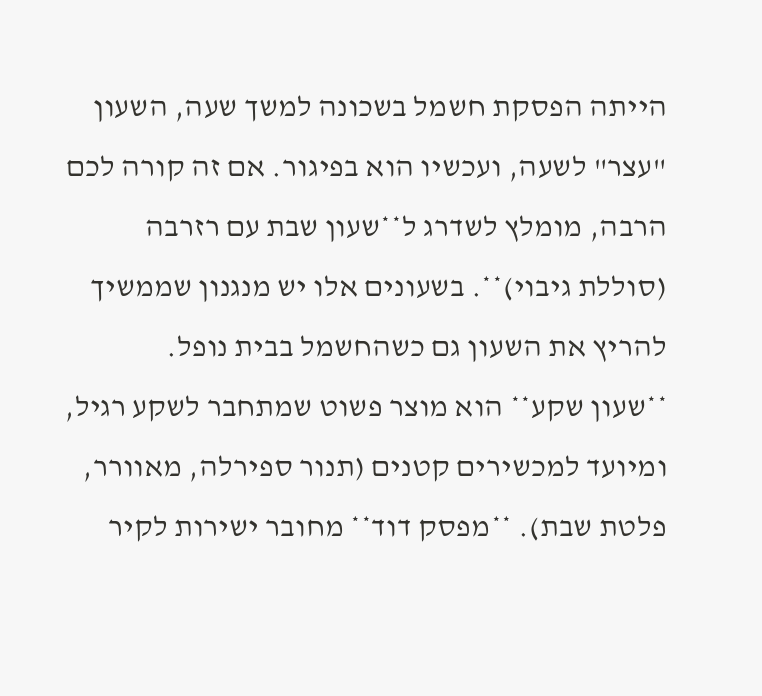הייתה הפסקת חשמל בשכונה למשך שעה, השעון "עצר" לשעה, ועכשיו הוא בפיגור. אם זה קורה לכם הרבה, מומלץ לשדרג ל**שעון שבת עם רזרבה (סוללת גיבוי)**. בשעונים אלו יש מנגנון שממשיך להריץ את השעון גם כשהחשמל בבית נופל.
**שעון שקע** הוא מוצר פשוט שמתחבר לשקע רגיל, ומיועד למכשירים קטנים (תנור ספירלה, מאוורר, פלטת שבת). **מפסק דוד** מחובר ישירות לקיר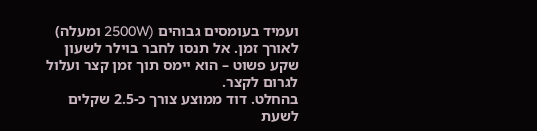ועמיד בעומסים גבוהים (2500W ומעלה) לאורך זמן. אל תנסו לחבר בוילר לשעון שקע פשוט – הוא יימס תוך זמן קצר ועלול לגרום לקצר.
בהחלט. דוד ממוצע צורך כ-2.5 שקלים לשעת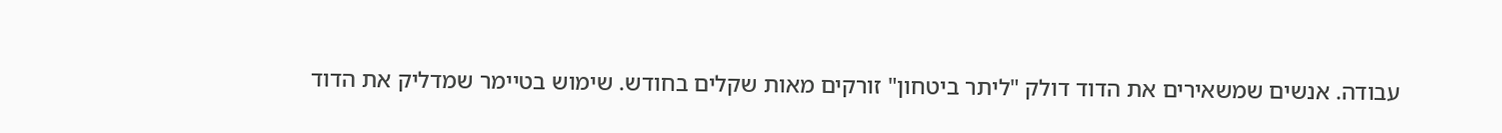עבודה. אנשים שמשאירים את הדוד דולק "ליתר ביטחון" זורקים מאות שקלים בחודש. שימוש בטיימר שמדליק את הדוד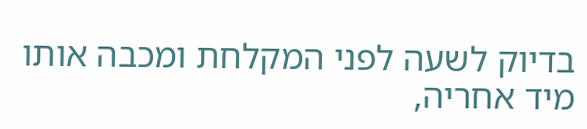בדיוק לשעה לפני המקלחת ומכבה אותו מיד אחריה,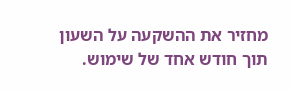מחזיר את ההשקעה על השעון תוך חודש אחד של שימוש.